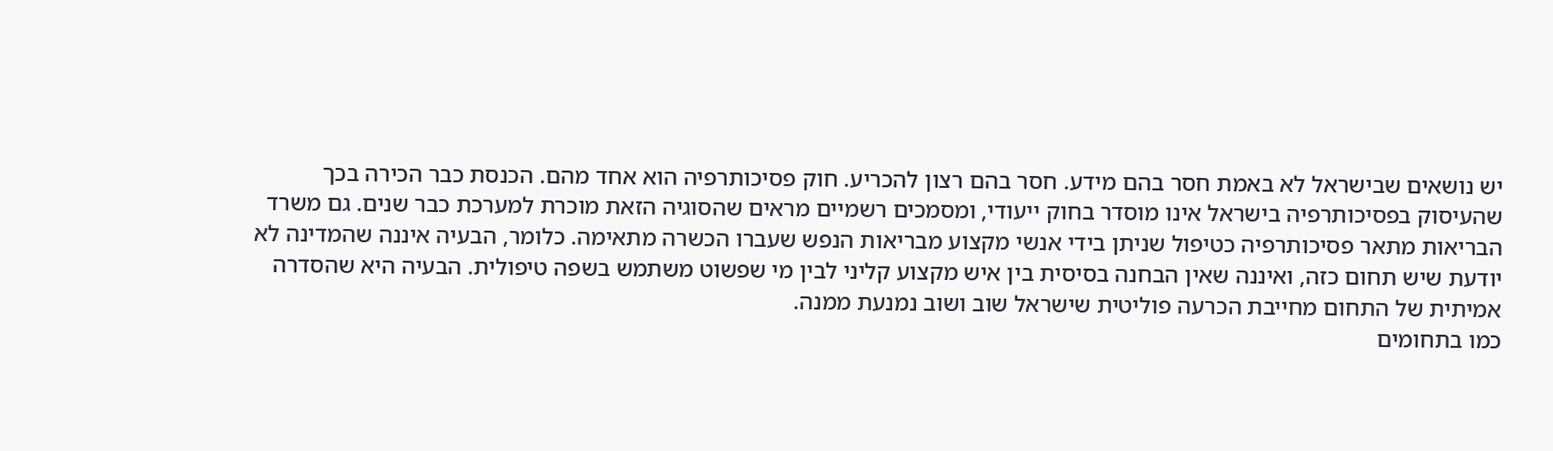יש נושאים שבישראל לא באמת חסר בהם מידע. חסר בהם רצון להכריע. חוק פסיכותרפיה הוא אחד מהם. הכנסת כבר הכירה בכך שהעיסוק בפסיכותרפיה בישראל אינו מוסדר בחוק ייעודי, ומסמכים רשמיים מראים שהסוגיה הזאת מוכרת למערכת כבר שנים. גם משרד הבריאות מתאר פסיכותרפיה כטיפול שניתן בידי אנשי מקצוע מבריאות הנפש שעברו הכשרה מתאימה. כלומר, הבעיה איננה שהמדינה לא יודעת שיש תחום כזה, ואיננה שאין הבחנה בסיסית בין איש מקצוע קליני לבין מי שפשוט משתמש בשפה טיפולית. הבעיה היא שהסדרה אמיתית של התחום מחייבת הכרעה פוליטית שישראל שוב ושוב נמנעת ממנה.
כמו בתחומים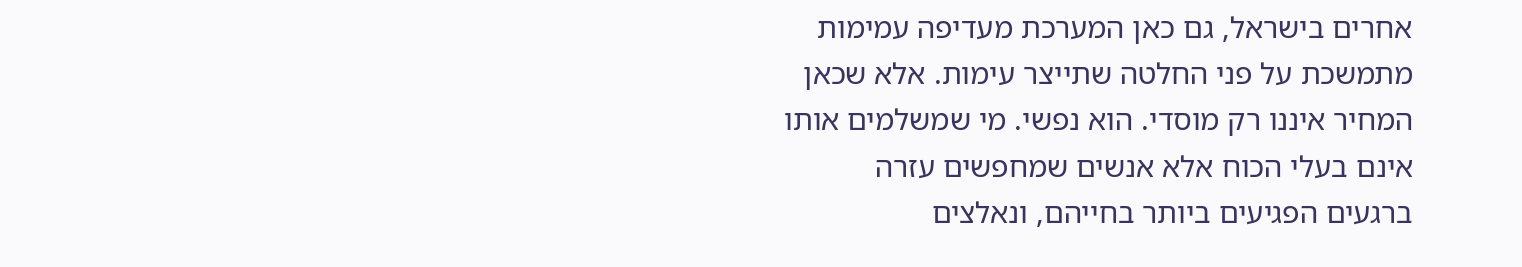אחרים בישראל, גם כאן המערכת מעדיפה עמימות מתמשכת על פני החלטה שתייצר עימות. אלא שכאן המחיר איננו רק מוסדי. הוא נפשי. מי שמשלמים אותו אינם בעלי הכוח אלא אנשים שמחפשים עזרה ברגעים הפגיעים ביותר בחייהם, ונאלצים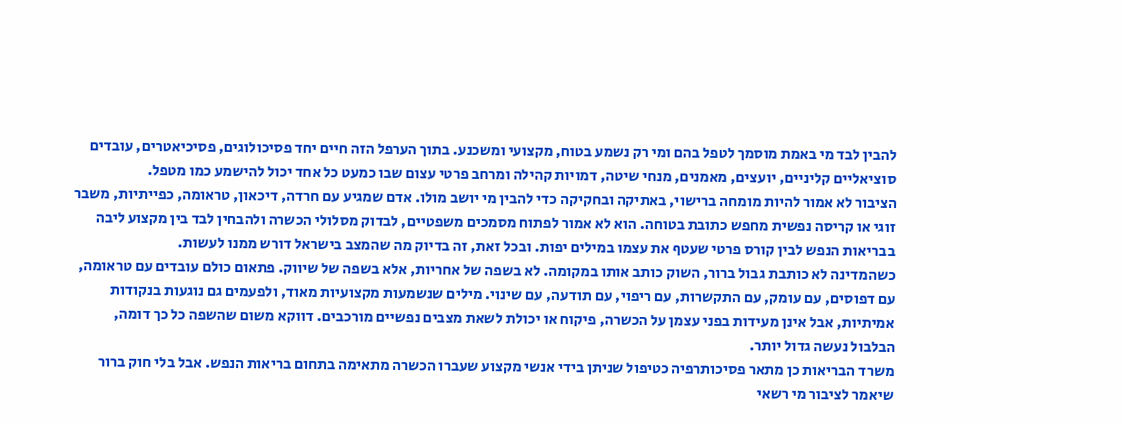להבין לבד מי באמת מוסמך לטפל בהם ומי רק נשמע בטוח, מקצועי ומשכנע. בתוך הערפל הזה חיים יחד פסיכולוגים, פסיכיאטרים, עובדים סוציאליים קליניים, יועצים, מאמנים, מנחי שיטה, דמויות קהילה ומרחב פרטי עצום שבו כמעט כל אחד יכול להישמע כמו מטפל.
הציבור לא אמור להיות מומחה ברישוי, באתיקה ובחקיקה כדי להבין מי יושב מולו. אדם שמגיע עם חרדה, דיכאון, טראומה, כפייתיות, משבר זוגי או קריסה נפשית מחפש כתובת בטוחה. הוא לא אמור לפתוח מסמכים משפטיים, לבדוק מסלולי הכשרה ולהבחין לבד בין מקצוע ליבה בבריאות הנפש לבין קורס פרטי שעטף את עצמו במילים יפות. ובכל זאת, זה בדיוק מה שהמצב בישראל דורש ממנו לעשות.
כשהמדינה לא כותבת גבול ברור, השוק כותב אותו במקומה. לא בשפה של אחריות, אלא בשפה של שיווק. פתאום כולם עובדים עם טראומה, עם דפוסים, עם עומק, עם התקשרות, עם ריפוי, עם תודעה, עם שינוי. מילים שנשמעות מקצועיות מאוד, ולפעמים גם נוגעות בנקודות אמיתיות, אבל אינן מעידות בפני עצמן על הכשרה, פיקוח או יכולת לשאת מצבים נפשיים מורכבים. דווקא משום שהשפה כל כך דומה, הבלבול נעשה גדול יותר.
משרד הבריאות כן מתאר פסיכותרפיה כטיפול שניתן בידי אנשי מקצוע שעברו הכשרה מתאימה בתחום בריאות הנפש. אבל בלי חוק ברור שיאמר לציבור מי רשאי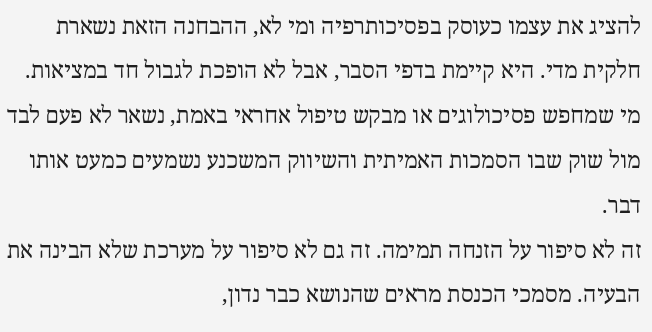להציג את עצמו כעוסק בפסיכותרפיה ומי לא, ההבחנה הזאת נשארת חלקית מדי. היא קיימת בדפי הסבר, אבל לא הופכת לגבול חד במציאות. מי שמחפש פסיכולוגים או מבקש טיפול אחראי באמת, נשאר לא פעם לבד מול שוק שבו הסמכות האמיתית והשיווק המשכנע נשמעים כמעט אותו דבר.
זה לא סיפור על הזנחה תמימה. זה גם לא סיפור על מערכת שלא הבינה את הבעיה. מסמכי הכנסת מראים שהנושא כבר נדון,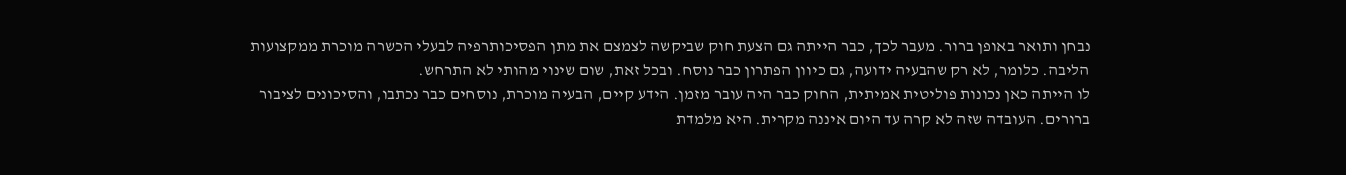נבחן ותואר באופן ברור. מעבר לכך, כבר הייתה גם הצעת חוק שביקשה לצמצם את מתן הפסיכותרפיה לבעלי הכשרה מוכרת ממקצועות הליבה. כלומר, לא רק שהבעיה ידועה, גם כיוון הפתרון כבר נוסח. ובכל זאת, שום שינוי מהותי לא התרחש.
לו הייתה כאן נכונות פוליטית אמיתית, החוק כבר היה עובר מזמן. הידע קיים, הבעיה מוכרת, נוסחים כבר נכתבו, והסיכונים לציבור ברורים. העובדה שזה לא קרה עד היום איננה מקרית. היא מלמדת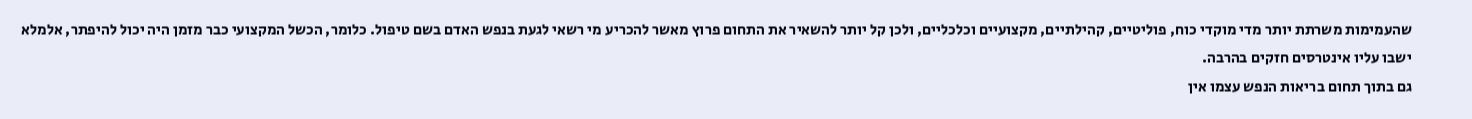שהעמימות משרתת יותר מדי מוקדי כוח, פוליטיים, קהילתיים, מקצועיים וכלכליים, ולכן קל יותר להשאיר את התחום פרוץ מאשר להכריע מי רשאי לגעת בנפש האדם בשם טיפול. כלומר, הכשל המקצועי כבר מזמן היה יכול להיפתר, אלמלא ישבו עליו אינטרסים חזקים בהרבה.
גם בתוך תחום בריאות הנפש עצמו אין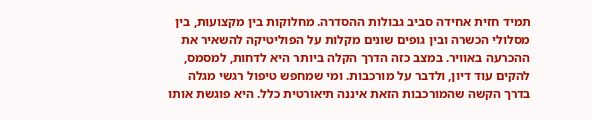תמיד חזית אחידה סביב גבולות ההסדרה. מחלוקות בין מקצועות, בין מסלולי הכשרה ובין גופים שונים מקלות על הפוליטיקה להשאיר את ההכרעה באוויר. במצב כזה הדרך הקלה ביותר היא לדחות, למסמס, להקים עוד דיון, ולדבר על מורכבות. ומי שמחפש טיפול רגשי מגלה בדרך הקשה שהמורכבות הזאת איננה תיאורטית כלל. היא פוגשת אותו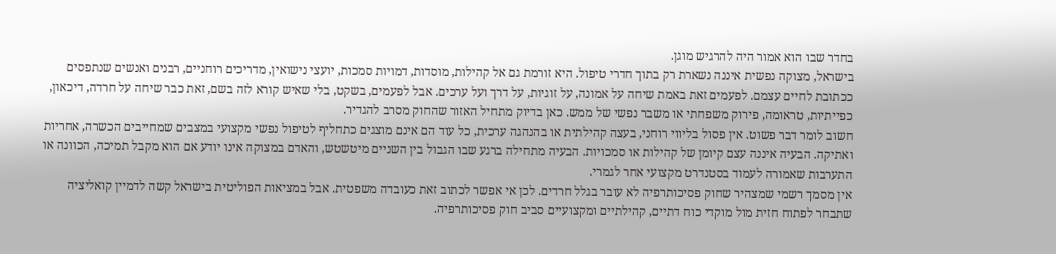בחדר שבו הוא אמור היה להרגיש מוגן.
בישראל, מצוקה נפשית איננה נשארת רק בתוך חדרי טיפול. היא זורמת גם אל קהילות, מוסדות, דמויות סמכות, יועצי נישואין, מדריכים רוחניים, רבנים ואנשים שנתפסים ככתובת לחיים עצמם. לפעמים זאת באמת שיחה על אמונה, על זוגיות, על דרך ועל ערכים. אבל לפעמים, בשקט, בלי שאיש קורא לזה בשם, זאת כבר שיחה על חרדה, דיכאון, כפייתיות, טראומה, פירוק משפחתי או משבר נפשי של ממש. כאן בדיוק מתחיל האזור שהחוק מסרב להגדיר.
חשוב לומר דבר פשוט. אין פסול בליווי רוחני, בעצה קהילתית או בהנהגה ערכית, כל עוד הם אינם מוצגים כתחליף לטיפול נפשי מקצועי במצבים שמחייבים הכשרה, אחריות ואתיקה. הבעיה איננה עצם קיומן של קהילות או סמכויות. הבעיה מתחילה ברגע שבו הגבול בין השניים מיטשטש, והאדם במצוקה אינו יודע אם הוא מקבל תמיכה, הכוונה או התערבות שאמורה לעמוד בסטנדרט מקצועי אחר לגמרי.
אין מסמך רשמי שמצהיר שחוק פסיכותרפיה לא עובר בגלל חרדים. לכן אי אפשר לכתוב זאת כעובדה משפטית. אבל במציאות הפוליטית בישראל קשה לדמיין קואליציה שתבחר לפתוח חזית מול מוקדי כוח דתיים, קהילתיים ומקצועיים סביב חוק פסיכותרפיה.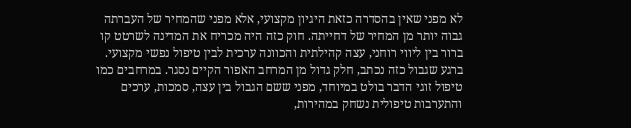לא מפני שאין בהסדרה כזאת היגיון מקצועי, אלא מפני שהמחיר של העברתה גבוה יותר מן המחיר של דחייתה. חוק כזה היה מכריח את המדינה לשרטט קו ברור בין ליווי רוחני, עצה קהילתית והכוונה ערכית לבין טיפול נפשי מקצועי. ברגע שגבול כזה נכתב, חלק גדול מן המרחב האפור הקיים נסגר. במרחבים כמו טיפול זוגי הדבר בולט במיוחד, מפני ששם הגבול בין עצה, סמכות, ערכים והתערבות טיפולית נשחק במהירות,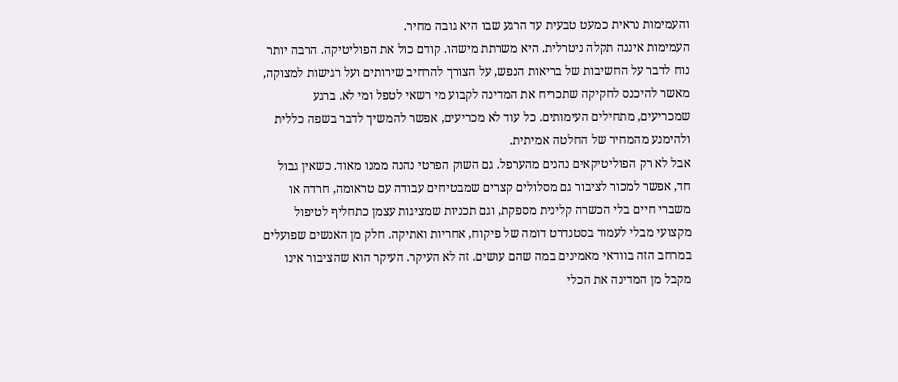והעמימות נראית כמעט טבעית עד הרגע שבו היא גובה מחיר.
העמימות איננה תקלה ניטרלית. היא משרתת מישהו. קודם כול את הפוליטיקה. הרבה יותר נוח לדבר על החשיבות של בריאות הנפש, על הצורך להרחיב שירותים ועל רגישות למצוקה, מאשר להיכנס לחקיקה שתכריח את המדינה לקבוע מי רשאי לטפל ומי לא. ברגע שמכריעים, מתחילים העימותים. כל עוד לא מכריעים, אפשר להמשיך לדבר בשפה כללית ולהימנע מהמחיר של החלטה אמיתית.
אבל לא רק הפוליטיקאים נהנים מהערפל. גם השוק הפרטי נהנה ממנו מאוד. כשאין גבול חד, אפשר למכור לציבור גם מסלולים קצרים שמבטיחים עבודה עם טראומה, חרדה או משברי חיים בלי הכשרה קלינית מספקת, וגם תכניות שמציגות עצמן כתחליף לטיפול מקצועי מבלי לעמוד בסטנדרט דומה של פיקוח, אחריות ואתיקה. חלק מן האנשים שפועלים במרחב הזה בוודאי מאמינים במה שהם עושים. זה לא העיקר. העיקר הוא שהציבור אינו מקבל מן המדינה את הכלי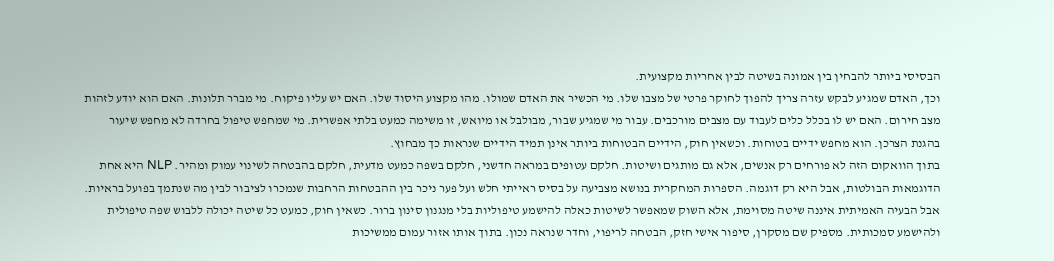הבסיסי ביותר להבחין בין אמונה בשיטה לבין אחריות מקצועית.
וכך, האדם שמגיע לבקש עזרה צריך להפוך לחוקר פרטי של מצבו שלו. מי הכשיר את האדם שמולו. מהו מקצוע היסוד שלו. האם יש עליו פיקוח. מי מברר תלונות. האם הוא יודע לזהות מצב חירום. האם יש לו בכלל כלים לעבוד עם מצבים מורכבים. עבור מי שמגיע שבור, מבולבל או מיואש, זו משימה כמעט בלתי אפשרית. מי שמחפש טיפול בחרדה לא מחפש שיעור בהגנת הצרכן. הוא מחפש ידיים בטוחות. וכשאין חוק, הידיים הבטוחות ביותר אינן תמיד הידיים שנראות כך מבחוץ.
בתוך הוואקום הזה לא פורחים רק אנשים, אלא גם מותגים ושיטות. חלקם עטופים במראה חדשני, חלקם בשפה כמעט מדעית, חלקם בהבטחה לשינוי עמוק ומהיר. NLP היא אחת הדוגמאות הבולטות, אבל היא רק דוגמה. הספרות המחקרית בנושא מצביעה על בסיס ראייתי חלש ועל פער ניכר בין ההבטחות הרחבות שנמכרו לציבור לבין מה שנתמך בפועל בראיות.
אבל הבעיה האמיתית איננה שיטה מסוימת, אלא השוק שמאפשר לשיטות כאלה להישמע טיפוליות בלי מנגנון סינון ברור. כשאין חוק, כמעט כל שיטה יכולה ללבוש שפה טיפולית ולהישמע סמכותית. מספיק שם מסקרן, סיפור אישי חזק, הבטחה לריפוי, וחדר שנראה נכון. בתוך אותו אזור עמום ממשיכות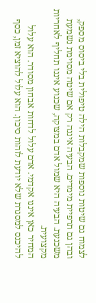לצמוח גם שיטות נוספות שמקבלות הילה טיפולית בלי ביסוס מספק, ובהן גם תרפיית מימדים. הבעיה איננה רק אם שיטה מסוימת נשמעת משכנעת. הבעיה היא שמול אדם במצוקה, שכנוע איננו תחליף לאחריות מקצועית.
המחיר כאן איננו אקדמי. אדם עלול לדחות אבחון מסודר. הוא עלול להיכנס למסגרת שלא יודעת לזהות סיכון. הוא עלול להוציא זמן, כסף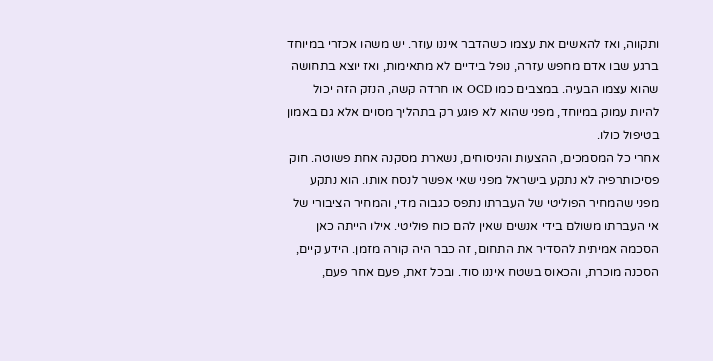ותקווה, ואז להאשים את עצמו כשהדבר איננו עוזר. יש משהו אכזרי במיוחד ברגע שבו אדם מחפש עזרה, נופל בידיים לא מתאימות, ואז יוצא בתחושה שהוא עצמו הבעיה. במצבים כמו OCD או חרדה קשה, הנזק הזה יכול להיות עמוק במיוחד, מפני שהוא לא פוגע רק בתהליך מסוים אלא גם באמון בטיפול כולו.
אחרי כל המסמכים, ההצעות והניסוחים, נשארת מסקנה אחת פשוטה. חוק פסיכותרפיה לא נתקע בישראל מפני שאי אפשר לנסח אותו. הוא נתקע מפני שהמחיר הפוליטי של העברתו נתפס כגבוה מדי, והמחיר הציבורי של אי העברתו משולם בידי אנשים שאין להם כוח פוליטי. אילו הייתה כאן הסכמה אמיתית להסדיר את התחום, זה כבר היה קורה מזמן. הידע קיים, הסכנה מוכרת, והכאוס בשטח איננו סוד. ובכל זאת, פעם אחר פעם,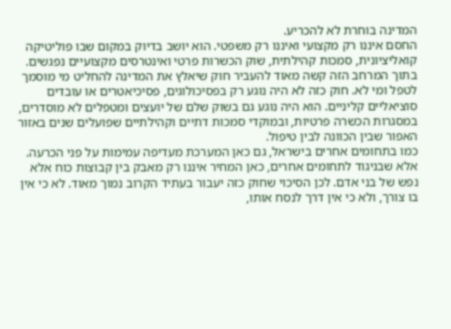המדינה בוחרת לא להכריע.
החסם איננו רק מקצועי ואיננו רק משפטי. הוא יושב בדיוק במקום שבו פוליטיקה קואליציונית, סמכות קהילתית, שוק הכשרות פרטי ואינטרסים מקצועיים נפגשים. בתוך המרחב הזה קשה מאוד להעביר חוק שיאלץ את המדינה להחליט מי מוסמך לטפל ומי לא. חוק כזה לא היה נוגע רק בפסיכולוגים, פסיכיאטרים או עובדים סוציאליים קליניים. הוא היה נוגע גם בשוק שלם של יועצים ומטפלים לא מוסדרים, במסגרות הכשרה פרטיות, ובמוקדי סמכות דתיים וקהילתיים שפועלים שנים באזור האפור שבין הכוונה לבין טיפול.
כמו בתחומים אחרים בישראל, גם כאן המערכת מעדיפה עמימות על פני הכרעה. אלא שבניגוד לתחומים אחרים, כאן המחיר איננו רק מאבק בין קבוצות כוח אלא נפש של בני אדם. לכן הסיכוי שחוק כזה יעבור בעתיד הקרוב נמוך מאוד. לא כי אין בו צורך, ולא כי אין דרך לנסח אותו,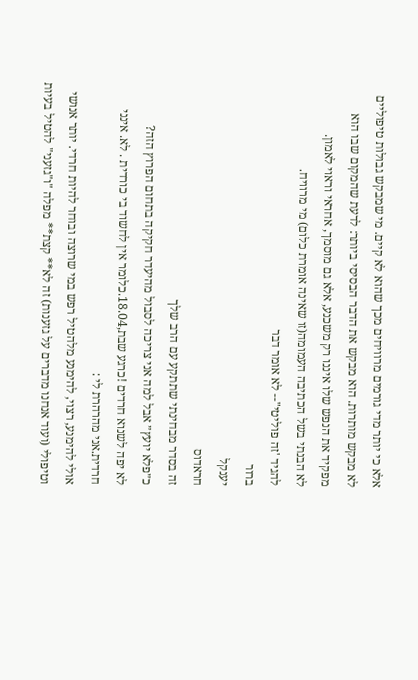אלא כי יותר מדי גורמים מרוויחים מכך שהוא לא קיים. מי שמבקש גבולות טיפוליים לא מבקש מותרות. הוא מבקש את הדבר הבסיסי ביותר: לדעת שהמקום שבו הוא מפקיד את הנפש שלו איננו רק משכנע, אלא גם מוסמך, אחראי וראוי לאמון.
לא הבנתי בשל הכתיבה העמומה(זו שאינה אומרת כלום) מי מרוויח.
להגיד 'זה פוליטי"-- לא אומר דבר
ברור
יענקל
חראדוס
זה בסדר מבחינתי שתתקע עם הרב שלך
כ״פלא יועץ״ אבל למה אני צריכה לסבול מהיעדר חקיקה בתחום הפרוץ הזה?
לא יפה לשנוא חרדים !כרגע שבת,18.04.כלומר אין לחשוד בי כורדית . לא. אינני חרדית.אני מהרהרת לי :
אולי להימנע, רצוי, להימנע מלהטיל רפש במי שרוצה ובוחר להיות חרדי. יותר אנושי וטיפולי (ועוד אנחנו מדברים על גזענות) זה לא** קצת** מפלה "ו"גזעני" להטיל בעיות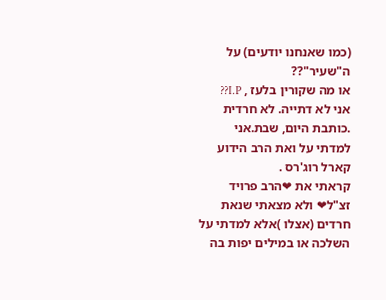(כמו שאנחנו יודעים) על ה"שעיר"??
או מה שקורין בלעז , I.P??
אני לא דתייה. לא חרדית .כותבת היום, שבת.אני למדתי על ואת הרב הידוע קארל רוג'רס .
קראתי את ❤הרב פרויד זצ"ל❤ ולא מצאתי שנאת חרדים (אצלו )אלא למדתי על השלכה או במילים יפות בה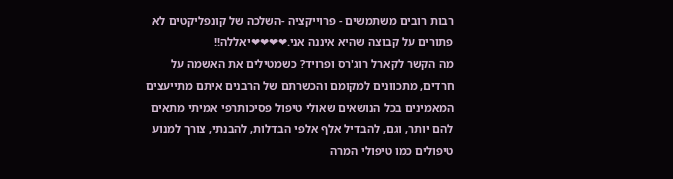רבות רובים משתמשים - פרוייקציה -השלכה של קונפליקטים לא פתורים על קבוצה שהיא איננה אני.❤❤❤❤יאללה!!
מה הקשר לקארל רוג'רס ופרויד? כשמטילים את האשמה על חרדים, מתכוונים למקומם והכשרתם של הרבנים איתם מתייעצים המאמינים בכל הנושאים שאולי טיפול פסיכותרפי אמיתי מתאים להם יותר, וגם, להבדיל אלף אלפי הבדלות, להבנתי, צורך למנוע טיפולים כמו טיפולי המרה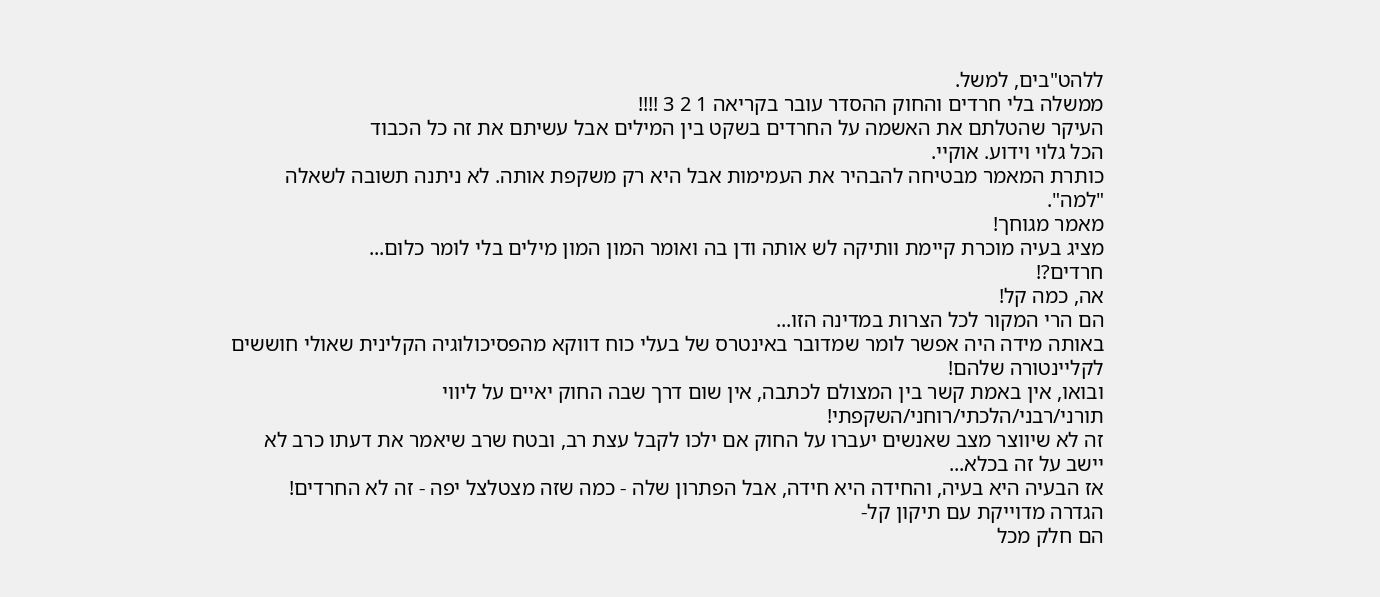ללהט"בים, למשל.
ממשלה בלי חרדים והחוק ההסדר עובר בקריאה 1 2 3 !!!!
העיקר שהטלתם את האשמה על החרדים בשקט בין המילים אבל עשיתם את זה כל הכבוד
הכל גלוי וידוע. אוקיי.
כותרת המאמר מבטיחה להבהיר את העמימות אבל היא רק משקפת אותה. לא ניתנה תשובה לשאלה "למה".
מאמר מגוחך!
מציג בעיה מוכרת קיימת וותיקה לש אותה ודן בה ואומר המון המון מילים בלי לומר כלום...
חרדים?!
אה, כמה קל!
הם הרי המקור לכל הצרות במדינה הזו...
באותה מידה היה אפשר לומר שמדובר באינטרס של בעלי כוח דווקא מהפסיכולוגיה הקלינית שאולי חוששים לקליינטורה שלהם!
ובואו, אין באמת קשר בין המצולם לכתבה, אין שום דרך שבה החוק יאיים על ליווי תורני/רבני/הלכתי/רוחני/השקפתי!
זה לא שיווצר מצב שאנשים יעברו על החוק אם ילכו לקבל עצת רב, ובטח שרב שיאמר את דעתו כרב לא יישב על זה בכלא...
אז הבעיה היא בעיה, והחידה היא חידה, אבל הפתרון שלה - כמה שזה מצטלצל יפה - זה לא החרדים!
הגדרה מדוייקת עם תיקון קל-
הם חלק מכל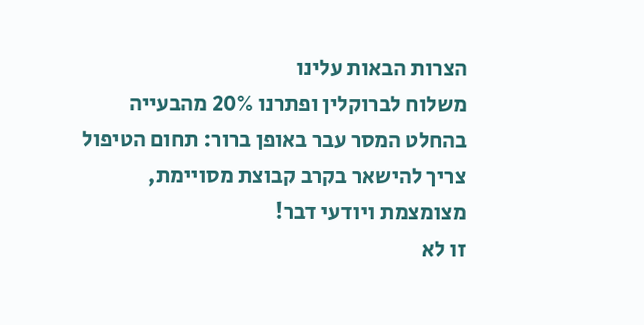הצרות הבאות עלינו
משלוח לברוקלין ופתרנו 20% מהבעייה
בהחלט המסר עבר באופן ברור: תחום הטיפול צריך להישאר בקרב קבוצת מסויימת, מצומצמת ויודעי דבר!
זו לא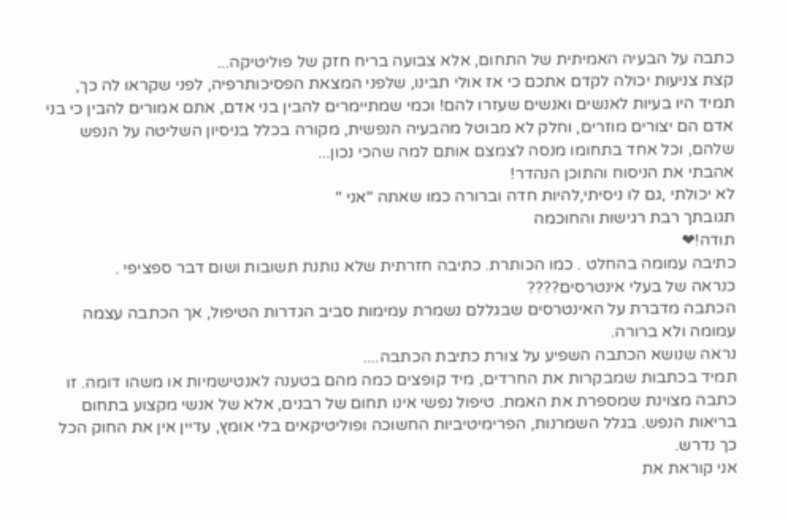כתבה על הבעיה האמיתית של התחום, אלא צבועה בריח חזק של פוליטיקה...
קצת צניעות יכולה לקדם אתכם כי אז אולי תבינו, שלפני המצאת הפסיכותרפיה, לפני שקראו לה כך, תמיד היו בעיות לאנשים ואנשים שעזרו להם! וכמי שמתיימרים להבין בני אדם, אתם אמורים להבין כי בני אדם הם יצורים מוזרים, וחלק לא מבוטל מהבעיה הנפשית, מקורה בכלל בניסיון השליטה על הנפש שלהם, וכל אחד בתחומו מנסה לצמצם אותם למה שהכי נכון...
אהבתי את הניסוח והתוכן הנהדר!
לא יכולתי ,גם לו ניסיתי,להיות חדה וברורה כמו שאתה "אני "
תגובתך רבת רגישות והחוכמה
תודה!❤
כתיבה עמומה בהחלט . כמו הכותרת. כתיבה חזרתית שלא נותנת תשובות ושום דבר ספציפי .
כנראה של בעלי אינטרסים????
הכתבה מדברת על האינטרסים שבגללם נשמרת עמימות סביב הגדרות הטיפול, אך הכתבה עצמה עמומה ולא ברורה.
נראה שנושא הכתבה השפיע על צורת כתיבת הכתבה....
תמיד בכתבות שמבקרות את החרדים, מיד קופצים כמה מהם בטענה לאנטישמיות או משהו דומה. זו כתבה מצוינת שמספרת את האמת. טיפול נפשי אינו תחום של רבנים, אלא של אנשי מקצוע בתחום בריאות הנפש. בגלל השמרנות, הפרימיטיביות החשוכה ופוליטיקאים בלי אומץ, עדיין אין את החוק הכל כך נדרש.
אני קוראת את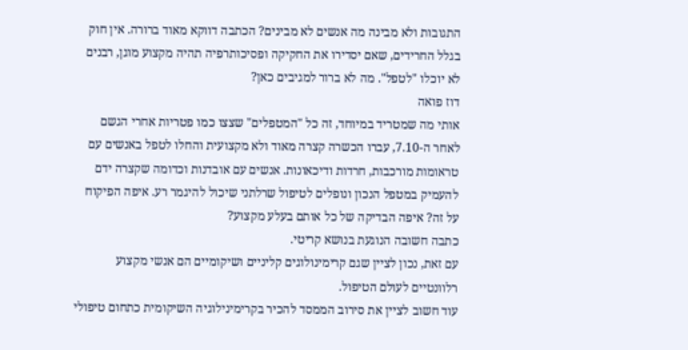התגובות ולא מבינה מה אנשים לא מבינים? הכתבה דווקא מאוד ברורה. אין חוק בגלל החרידים, שאם יסדירו את החקיקה ופסיכותרפיה תהיה מקצוע מוגן, רבנים לא יוכלו "לטפל". מה לא ברור למגיבים כאן?
דוז פואה
אותי מה שמטריד במיוחד, זה כל "המטפלים" שצצו כמו פטריות אחרי הגשם לאחר ה-7.10, עברו הכשרה קצרה מאוד ולא מקצועית והחלו לטפל באנשים עם טראומות מורכבות, חרדות ודיכאונות. אנשים עם אובדנות וכדומה שקצרה ידם להעמיק במטפל הנכון ונופלים לטיפול שרלתני שיכול להיגמר רע. איפה הפיקוח על זה? איפה הבדיקה של כל אותם בעלע מקצוע?
כתבה חשובה הנוגעת בנושא קריטי.
עם זאת, נכון לציין שגם קרימינולוגים קליניים ושיקומיים הם אנשי מקצוע רלוונטיים לעולם הטיפול.
עוד חשוב לציין את סירוב הממסד להכיר בקרימינילוגיה השיקומית כתחום טיפולי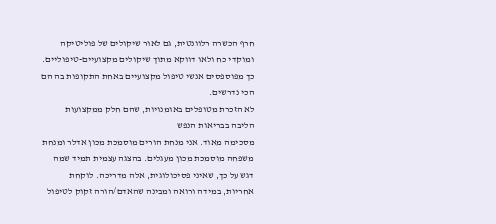חרף הכשרה רלוונטית, גם לאור שיקולים של פוליטיקה ומוקדי כח ולאו דווקא מתוך שיקולים מקצועיים-טיפוליים. כך מפוספסים אנשי טיפול מקצועיים באחת התקופות בה הם הכי נדרשים.
לא הזכרת מטופלים באומנויות, שהם חלק ממקצועות הליבה בבריאות הנפש
מסכימה מאוד. אני מנחת הורים מוסמכת מכון אדלר ומנחת משפחה מוסמכת מכון מעגלים. בהצגה עצמית תמיד שמה דגש על כך, שאיני פסיכולוגית, אלה מדריכה. לוקחת אחריות, במידה ורואה ומבינה שהאדם/הורה זקוק לטיפול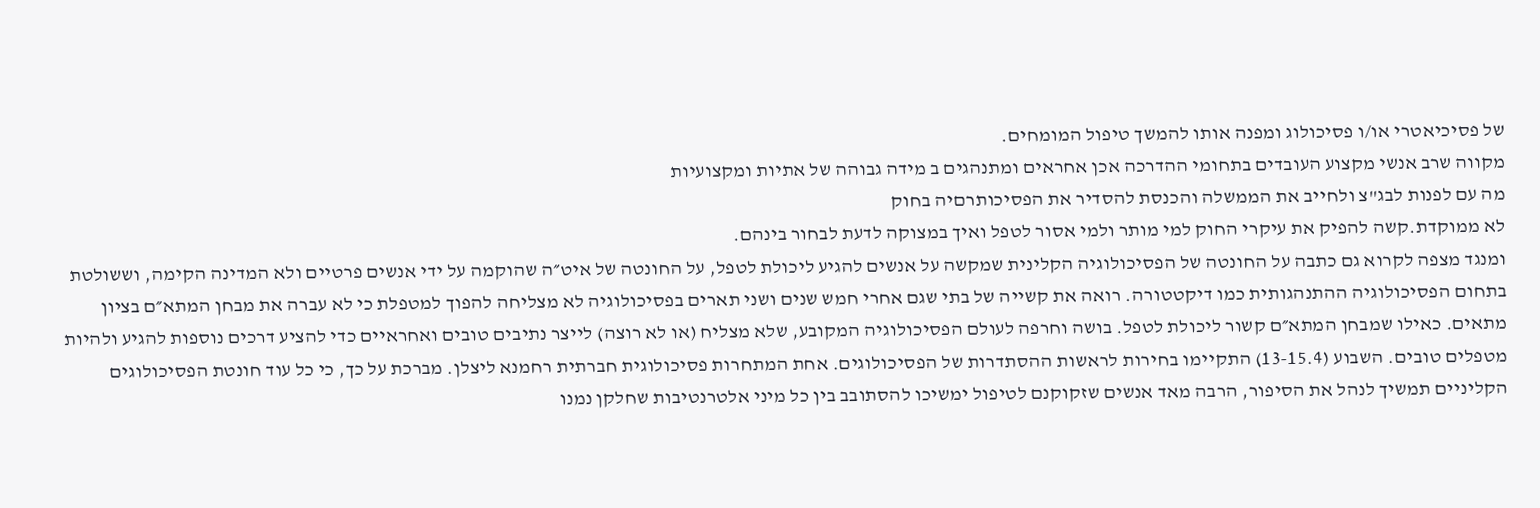של פסיכיאטרי או/ו פסיכולוג ומפנה אותו להמשך טיפול המומחים.
מקווה שרב אנשי מקצוע העובדים בתחומי ההדרכה אכן אחראים ומתנהגים ב מידה גבוהה של אתיות ומקצועיות
מה עם לפנות לבג"צ ולחייב את הממשלה והכנסת להסדיר את הפסיכותרםיה בחוק
לא ממוקדת.קשה להפיק את עיקרי החוק למי מותר ולמי אסור לטפל ואיך במצוקה לדעת לבחור בינהם.
ומנגד מצפה לקרוא גם כתבה על החונטה של הפסיכולוגיה הקלינית שמקשה על אנשים להגיע ליכולת לטפל, על החונטה של איט״ה שהוקמה על ידי אנשים פרטיים ולא המדינה הקימה, וששולטת בתחום הפסיכולוגיה ההתנהגותית כמו דיקטטורה. רואה את קשייה של בתי שגם אחרי חמש שנים ושני תארים בפסיכולוגיה לא מצליחה להפוך למטפלת כי לא עברה את מבחן המתא״ם בציון מתאים. כאילו שמבחן המתא״ם קשור ליכולת לטפל. בושה וחרפה לעולם הפסיכולוגיה המקובע, שלא מצליח (או לא רוצה) לייצר נתיבים טובים ואחראיים כדי להציע דרכים נוספות להגיע ולהיות מטפלים טובים. השבוע (13-15.4) התקיימו בחירות לראשות ההסתדרות של הפסיכולוגים. אחת המתחרות פסיכולוגית חברתית רחמנא ליצלן. מברכת על כך, כי כל עוד חונטת הפסיכולוגים הקליניים תמשיך לנהל את הסיפור, הרבה מאד אנשים שזקוקנם לטיפול ימשיכו להסתובב בין כל מיני אלטרנטיבות שחלקן נמנו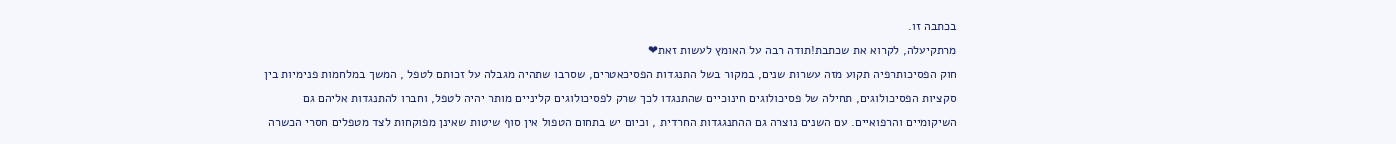בכתבה זו.
מרתקיעלה, לקרוא את שכתבת!תודה רבה על האומץ לעשות זאת❤
חוק הפסיכותרפיה תקוע מזה עשרות שנים, במקור בשל התנגדות הפסיכאטרים, שסרבו שתהיה מגבלה על זכותם לטפל , המשך במלחמות פנימיות בין סקציות הפסיכולוגים, תחילה של פסיכולוגים חינוכיים שהתנגדו לכך שרק לפסיכולוגים קליניים מותר יהיה לטפל, וחברו להתנגדות אליהם גם השיקומיים והרפואיים. עם השנים נוצרה גם ההתנגגדות החרדית , וכיום יש בתחום הטפול אין סוף שיטות שאינן מפוקחות לצד מטפלים חסרי הכשרה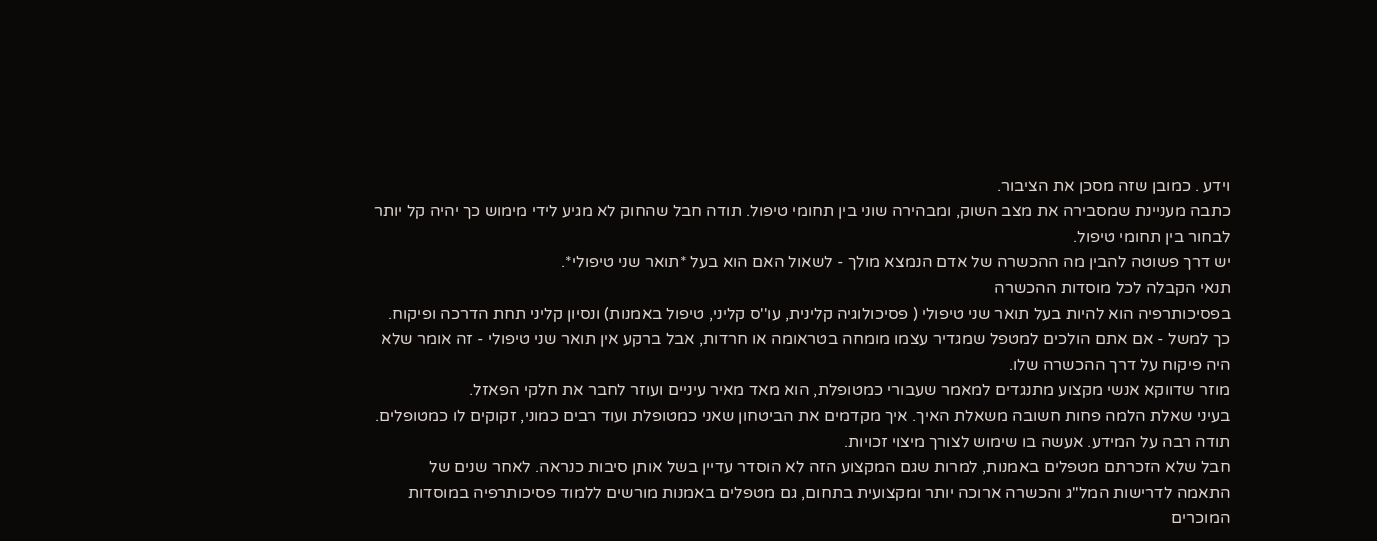וידע . כמובן שזה מסכן את הציבור.
כתבה מעניינת שמסבירה את מצב השוק, ומבהירה שוני בין תחומי טיפול. תודה חבל שהחוק לא מגיע לידי מימוש כך יהיה קל יותר לבחור בין תחומי טיפול.
יש דרך פשוטה להבין מה ההכשרה של אדם הנמצא מולך - לשאול האם הוא בעל *תואר שני טיפולי*.
תנאי הקבלה לכל מוסדות ההכשרה
בפסיכותרפיה הוא להיות בעל תואר שני טיפולי ( פסיכולוגיה קלינית, עו''ס קליני, טיפול באמנות) ונסיון קליני תחת הדרכה ופיקוח.
כך למשל - אם אתם הולכים למטפל שמגדיר עצמו מומחה בטראומה או חרדות, אבל ברקע אין תואר שני טיפולי - זה אומר שלא היה פיקוח על דרך ההכשרה שלו.
מוזר שדווקא אנשי מקצוע מתנגדים למאמר שעבורי כמטופלת, הוא מאד מאיר עיניים ועוזר לחבר את חלקי הפאזל.
בעיני שאלת הלמה פחות חשובה משאלת האיך. איך מקדמים את הביטחון שאני כמטופלת ועוד רבים כמוני, זקוקים לו כמטופלים.
תודה רבה על המידע. אעשה בו שימוש לצורך מיצוי זכויות.
חבל שלא הזכרתם מטפלים באמנות, למרות שגם המקצוע הזה לא הוסדר עדיין בשל אותן סיבות כנראה. לאחר שנים של התאמה לדרישות המל"ג והכשרה ארוכה יותר ומקצועית בתחום, גם מטפלים באמנות מורשים ללמוד פסיכותרפיה במוסדות המוכרים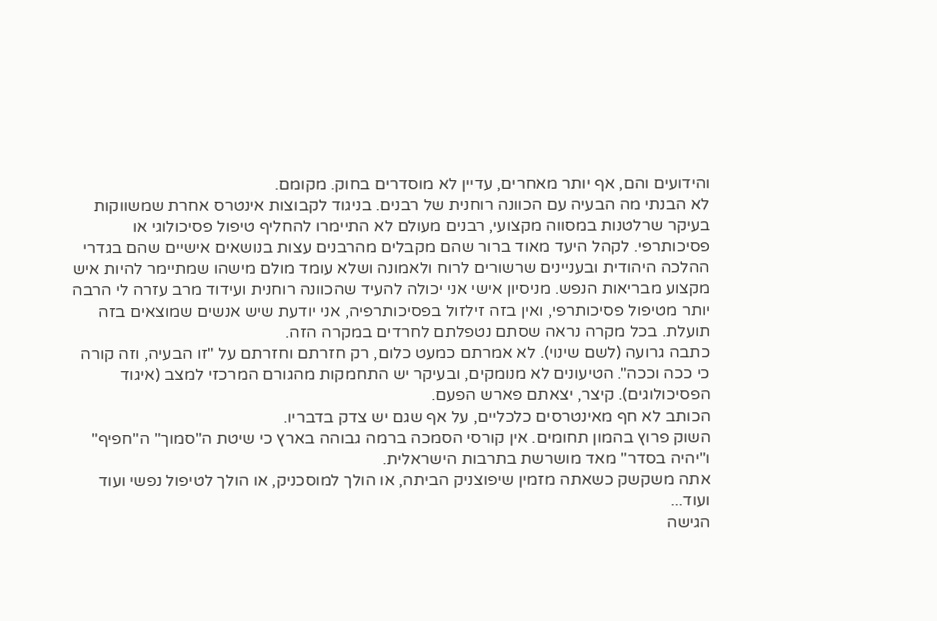והידועים והם, אף יותר מאחרים, עדיין לא מוסדרים בחוק. מקומם.
לא הבנתי מה הבעיה עם הכוונה רוחנית של רבנים. בניגוד לקבוצות אינטרס אחרת שמשווקות בעיקר שרלטנות במסווה מקצועי, רבנים מעולם לא התיימרו להחליף טיפול פסיכולוגי או פסיכותרפי. לקהל היעד מאוד ברור שהם מקבלים מהרבנים עצות בנושאים אישיים שהם בגדרי ההלכה היהודית ובעניינים שרשורים לרוח ולאמונה ושלא עומד מולם מישהו שמתיימר להיות איש מקצוע מבריאות הנפש. מניסיון אישי אני יכולה להעיד שהכוונה רוחנית ועידוד מרב עזרה לי הרבה יותר מטיפול פסיכותרפי, ואין בזה זילזול בפסיכותרפיה, אני יודעת שיש אנשים שמוצאים בזה תועלת. בכל מקרה נראה שסתם נטפלתם לחרדים במקרה הזה.
כתבה גרועה (לשם שינוי). לא אמרתם כמעט כלום, רק חזרתם וחזרתם על "זו הבעיה, וזה קורה כי ככה וככה". הטיעונים לא מנומקים, ובעיקר יש התחמקות מהגורם המרכזי למצב (איגוד הפסיכולוגים). קיצר, יצאתם פארש הפעם.
הכותב לא חף מאינטרסים כלכליים, על אף שגם יש צדק בדבריו.
השוק פרוץ בהמון תחומים. אין קורסי הסמכה ברמה גבוהה בארץ כי שיטת ה"סמוך" ה"חפיף" ו"יהיה בסדר" מאד מושרשת בתרבות הישראלית.
אתה משקשק כשאתה מזמין שיפוצניק הביתה, או הולך למוסכניק, או הולך לטיפול נפשי ועוד ועוד...
הגישה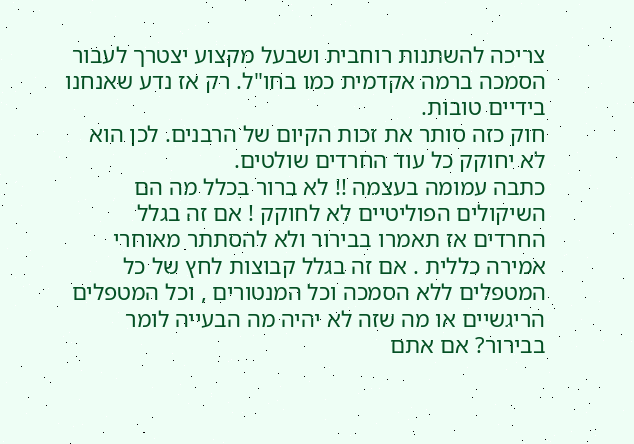צריכה להשתנות רוחבית ושבעל מקצוע יצטרך לעבור הסמכה ברמה אקדמית כמו בחו"ל. רק אז נדע שאנחנו בידיים טובות.
חוק כזה סותר את זכות הקיום של הרבנים. לכן הוא לא יחוקק כל עוד החרדים שולטים.
כתבה עמומה בעצמה !! לא ברור בכלל מה הם השיקולים הפוליטיים לא לחוקק ! אם זה בגלל החרדים אז תאמרו בבירור ולא להסתתר מאוחרי אמירה כללית . אם זה בגלל קבוצות לחץ של כל המטפלים ללא הסמכה וכל המנטורים , וכל המטפלים הריגשיים או מה שזה לא יהיה מה הבעייה לומר בבירור? אם אתם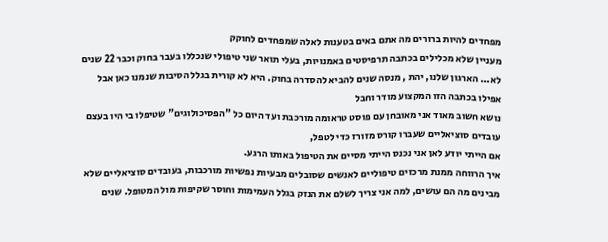מפחדים להיות ברורים מה אתם באים בטענות לאלה שמפחדים לחוקק
מעניין שלא מכלילים בכתבה תרפיסטים באמנויות, בעלי תואר שני טיפולי שנכללו בעבר בחוק וכבר 22 שנים לא... הארגון שלנו, יהת , מנסה שנים להביא להסדרה בחוק. היא לא קורית בגלל הסיבות שנמנו כאן אבל אפילו בכתבה הזו המקצוע מודר וחבל
נושא חשוב מאוד אני מאובחן עם פוסט טראומה מורכבת ועד היום כל "הפסיכולוגים" שטיפלו בי היו בעצם עובדים סוציאליים שעברו קורס מזורז כדי לטפל,
אם הייתי יודע לאן אני נכנס הייתי מסיים את הטיפול באותו הרגע.
איך הרווחה ממנת מרכזים טיפוליים לאנשים שסובלים מבעיות נפשיות מורכבות, בעובדים סוציאליים שלא מבינים מה הם עושים, למה אני צריך לשלם את הנזק בגלל העמימות וחוסר שקיפות מול המטופל. שנים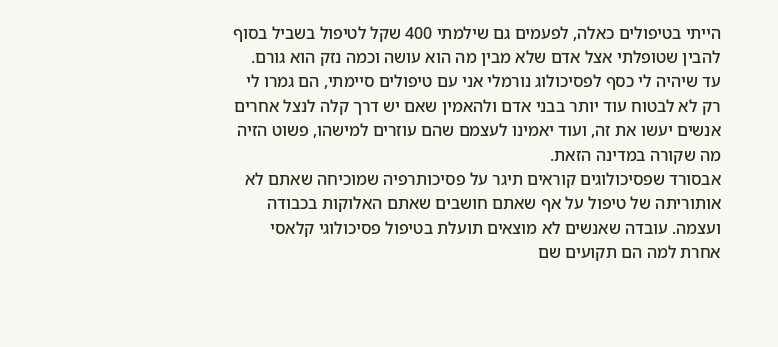הייתי בטיפולים כאלה, לפעמים גם שילמתי 400 שקל לטיפול בשביל בסוף להבין שטופלתי אצל אדם שלא מבין מה הוא עושה וכמה נזק הוא גורם.
עד שיהיה לי כסף לפסיכולוג נורמלי אני עם טיפולים סיימתי, הם גמרו לי רק לא לבטוח עוד יותר בבני אדם ולהאמין שאם יש דרך קלה לנצל אחרים אנשים יעשו את זה, ועוד יאמינו לעצמם שהם עוזרים למישהו, פשוט הזיה מה שקורה במדינה הזאת.
אבסורד שפסיכולוגים קוראים תיגר על פסיכותרפיה שמוכיחה שאתם לא אותוריתה של טיפול על אף שאתם חושבים שאתם האלוקות בכבודה ועצמה. עובדה שאנשים לא מוצאים תועלת בטיפול פסיכולוגי קלאסי אחרת למה הם תקועים שם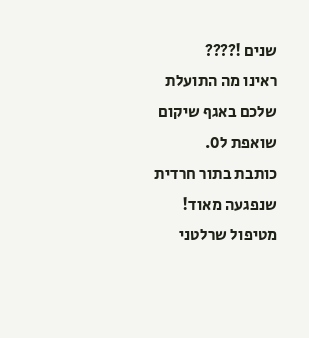שנים !????
ראינו מה התועלת שלכם באגף שיקום שואפת ל0.
כותבת בתור חרדית
שנפגעה מאוד!
מטיפול שרלטני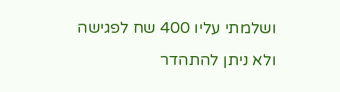ושלמתי עליו 400 שח לפגישה
ולא ניתן להתהדר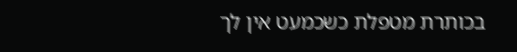בכותרת מטפלת כשכמעט אין לך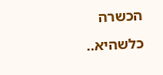הכשרה כלשהיא..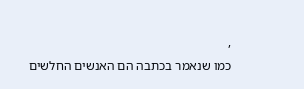,
כמו שנאמר בכתבה הם האנשים החלשים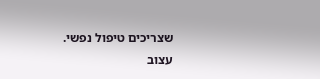שצריכים טיפול נפשי.
עצוב